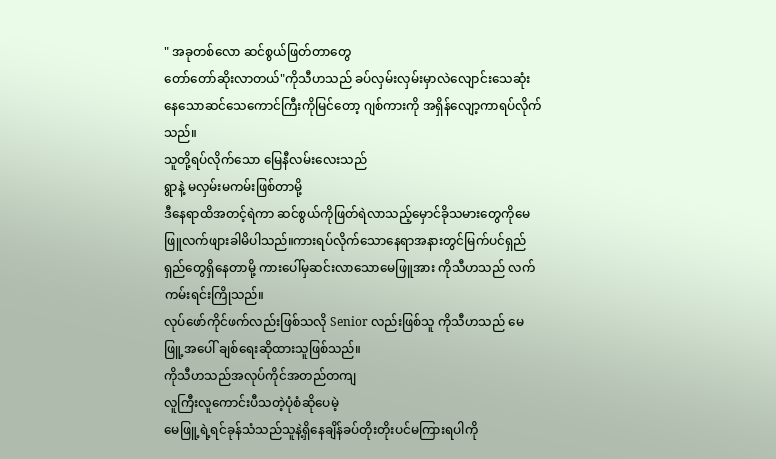" အခုတစ်လော ဆင်စွယ်ဖြတ်တာတွေ
တော်တော်ဆိုးလာတယ်"ကိုသီဟသည် ခပ်လှမ်းလှမ်းမှာလဲလျောင်းသေဆုံးနေသောဆင်သေကောင်ကြီးကိုမြင်တော့ ဂျစ်ကားကို အရှိန်လျော့ကာရပ်လိုက်သည်။
သူတို့ရပ်လိုက်သော မြေနီလမ်းလေးသည်
ရွာနဲ့ မလှမ်းမကမ်းဖြစ်တာမို့
ဒီနေရာထိအတင့်ရဲကာ ဆင်စွယ်ကိုဖြတ်ရဲလာသည့်မှောင်ခိုသမားတွေကိုမေဖြူလက်ဖျားခါမိပါသည်။ကားရပ်လိုက်သောနေရာအနားတွင်မြက်ပင်ရှည်ရှည်တွေရှိနေတာမို့ ကားပေါ်မှဆင်းလာသောမေဖြူအား ကိုသီဟသည် လက်ကမ်းရင်းကြိုသည်။
လုပ်ဖော်ကိုင်ဖက်လည်းဖြစ်သလို Senior လည်းဖြစ်သူ ကိုသီဟသည် မေဖြူ့အပေါ် ချစ်ရေးဆိုထားသူဖြစ်သည်။
ကိုသီဟသည်အလုပ်ကိုင်အတည်တကျ
လူကြီးလူကောင်းပီသတဲ့ပုံစံဆိုပေမဲ့
မေဖြူ့ရဲ့ရင်ခုန်သံသည်သူနဲ့ရှိနေချိန်ခပ်တိုးတိုးပင်မကြားရပါကို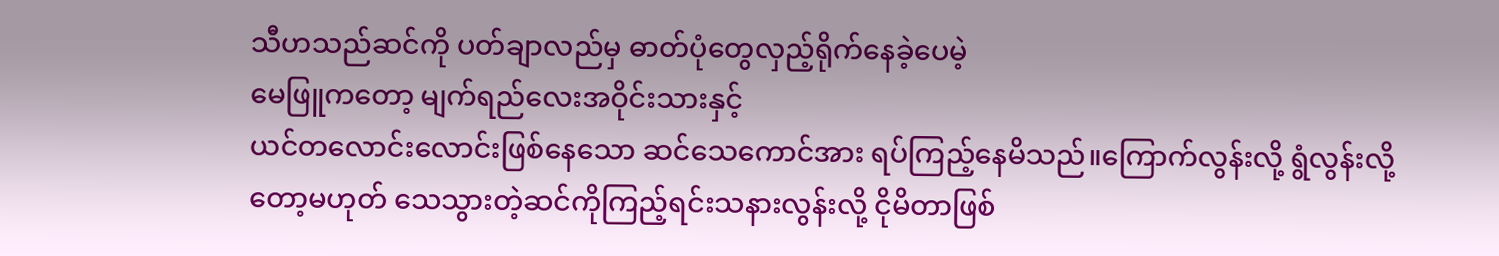သီဟသည်ဆင်ကို ပတ်ချာလည်မှ ဓာတ်ပုံတွေလှည့်ရိုက်နေခဲ့ပေမဲ့
မေဖြူကတော့ မျက်ရည်လေးအဝိုင်းသားနှင့်
ယင်တလောင်းလောင်းဖြစ်နေသော ဆင်သေကောင်အား ရပ်ကြည့်နေမိသည်။ကြောက်လွန်းလို့ ရွံလွန်းလို့တော့မဟုတ် သေသွားတဲ့ဆင်ကိုကြည့်ရင်းသနားလွန်းလို့ ငိုမိတာဖြစ်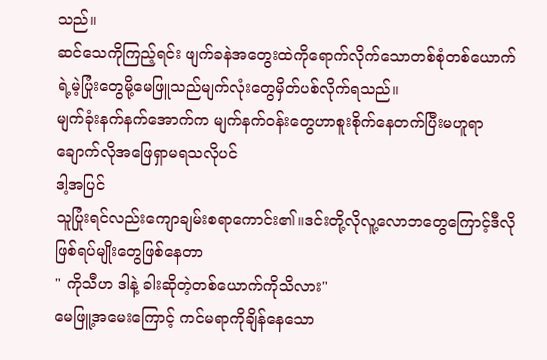သည်။
ဆင်သေကိုကြည့်ရင်း ဖျက်ခနဲအတွေးထဲကိုရောက်လိုက်သောတစ်စုံတစ်ယောက်ရဲ့မဲ့ပြုံးတွေမို့မေဖြူသည်မျက်လုံးတွေမှိတ်ပစ်လိုက်ရသည်။
မျက်ခုံးနက်နက်အောက်က မျက်နက်ဝန်းတွေဟာစူးစိုက်နေတက်ပြီးမဟူရာချောက်လိုအဖြေရှာမရသလိုပင်
ဒါ့အပြင်
သူပြုံးရင်လည်းကျောချမ်းစရာကောင်း၏။ဒင်းတို့လိုလူ့လောဘတွေကြောင့်ဒီလိုဖြစ်ရပ်မျိုးတွေဖြစ်နေတာ
" ကိုသီဟ ဒါနဲ့ ခါးဆိုတဲ့တစ်ယောက်ကိုသိလား"
မေဖြူ့အမေးကြောင့် ကင်မရာကိုချိန်နေသော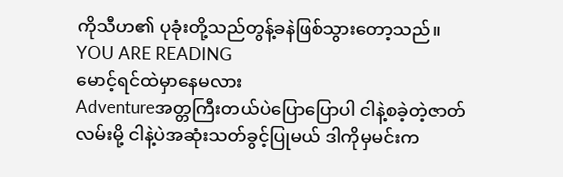ကိုသီဟ၏ ပုခုံးတို့သည်တွန့်ခနဲဖြစ်သွားတော့သည်။
YOU ARE READING
မောင့်ရင်ထဲမှာနေမလား
Adventureအတ္တကြီးတယ်ပဲပြောပြောပါ ငါနဲ့စခဲ့တဲ့ဇာတ်လမ်းမို့ ငါနဲ့ပဲအဆုံးသတ်ခွင့်ပြုမယ် ဒါကိုမှမင်းက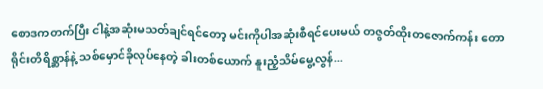စောဒကတက်ပြီး ငါနဲ့အဆုံးမသတ်ချင်ရင်တော့ မင်းကိုပါအဆုံးစီရင်ပေးမယ် တဇွတ်ထိုးတဇောက်ကန်း တောရိုင်းတိရိစ္ဆာန်နဲ့ သစ်မှောင်ခိုလုပ်နေတဲ့ ခါးတစ်ယောက် နူးညံ့သိမ်မွေ့လွန်...